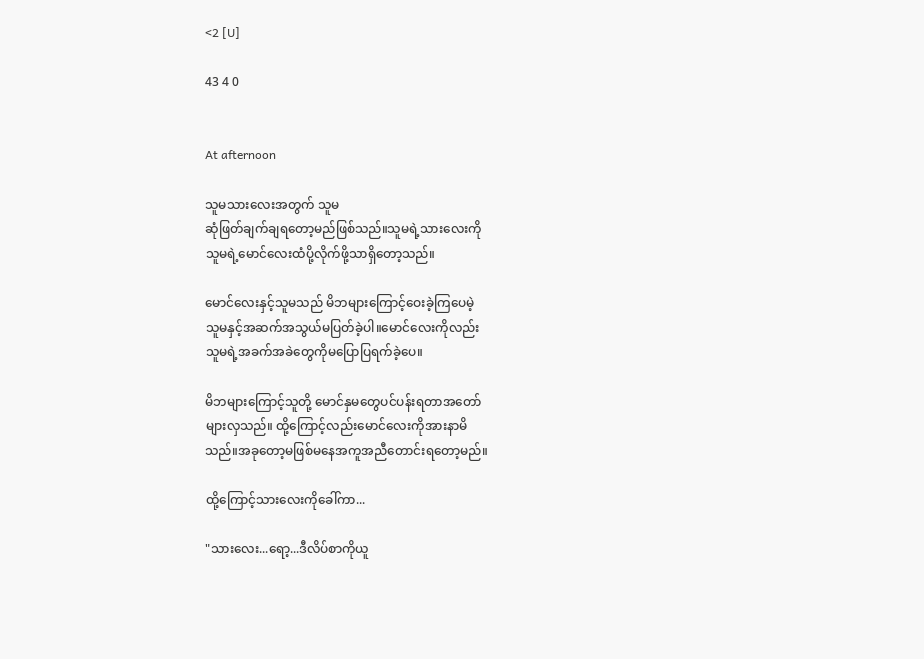<2 [U]

43 4 0


At afternoon

သူမသားလေးအတွက် သူမ
ဆုံဖြတ်ချက်ချရတော့မည်ဖြစ်သည်။သူမရဲ့သားလေးကို
သူမရဲ့မောင်လေးထံပို့လိုက်ဖို့သာရှိတော့သည်။

မောင်လေးနှင့်သူမသည် မိဘများကြောင့်ဝေးခဲ့ကြပေမဲ့
သူမနှင့်အဆက်အသွယ်မပြတ်ခဲ့ပါ။မောင်လေးကိုလည်း
သူမရဲ့အခက်အခဲတွေကိုမပြောပြရက်ခဲ့ပေ။

မိဘများကြောင့်သူတို့ မောင်နှမတွေပင်ပန်းရတာအတော်
များလှသည်။ ထို့ကြောင့်လည်းမောင်လေးကိုအားနာမိ
သည်။အခုတော့မဖြစ်မနေအကူအညီတောင်းရတော့မည်။

ထို့ကြောင့်သားလေးကိုခေါ်ကာ...

"သားလေး...ရော့...ဒီလိပ်စာကိုယူ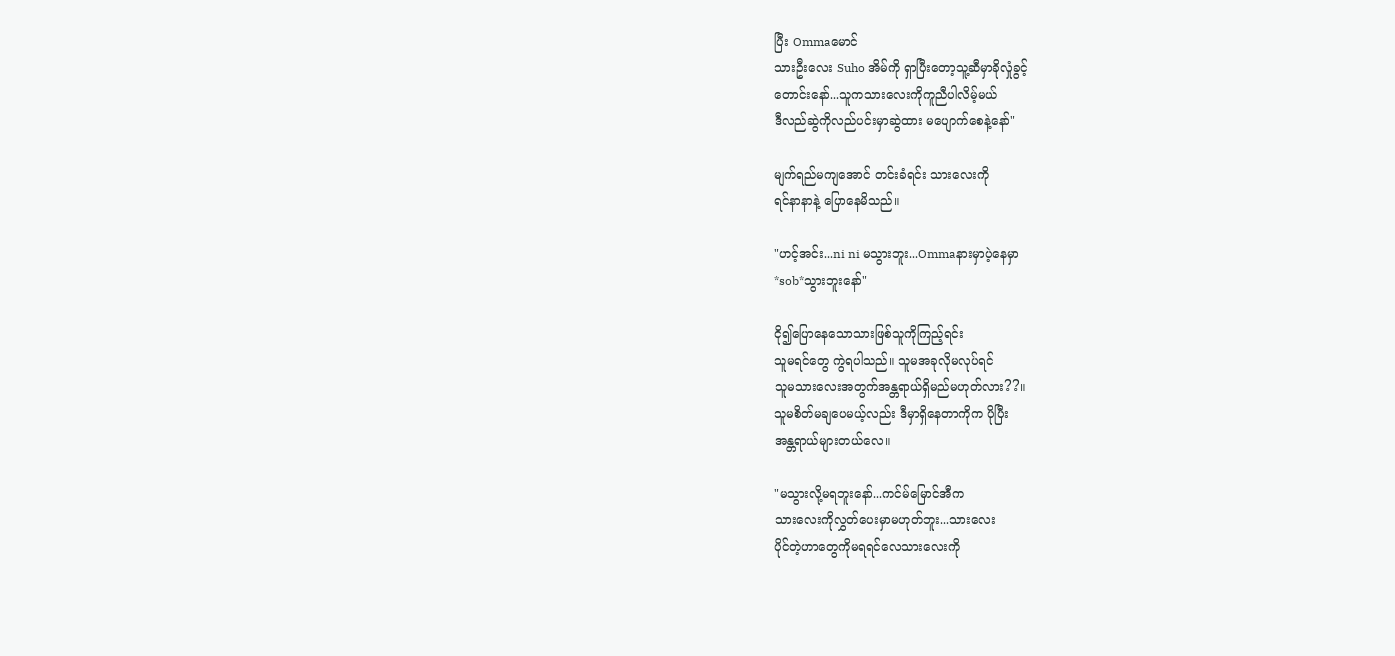ပြီး Ommaမောင်
သားဦးလေး Suho အိမ်ကို ရှာပြီးတော့သူ့ဆီမှာခိုလှုံခွင့်
တောင်းနော်...သူကသားလေးကိုကူညီပါလိမ့်မယ်
ဒီလည်ဆွဲကိုလည်ပင်းမှာဆွဲထား မပျောက်စေနဲ့နော်"

မျက်ရည်မကျအောင် တင်းခံရင်း သားလေးကို
ရင်နာနာနဲ့ ပြောနေမိသည်။

"ဟင့်အင်း...ni ni မသွားဘူး...Ommaနားမှာပဲ့နေမှာ
*sob*သွားဘူးနော်"

ငို၍ပြောနေသောသားဖြစ်သူကိုကြည့်ရင်း
သူမရင်တွေ ကွဲရပါသည်။ သူမအခုလိုမလုပ်ရင်
သူမသားလေးအတွက်အန္တရာယ်ရှိမည်မဟုတ်လား??။
သူမစိတ်မချပေမယ့်လည်း ဒီမှာရှိနေတာကိုက ပိုပြီး
အန္တရာယ်များတယ်လေ။

"မသွားလို့မရဘူးနော်...ကင်မ်မြောင်အီက
သားလေးကိုလွှတ်ပေးမှာမဟုတ်ဘူး...သားလေး
ပိုင်တဲ့ဟာတွေကိုမရရင်လေသားလေးကို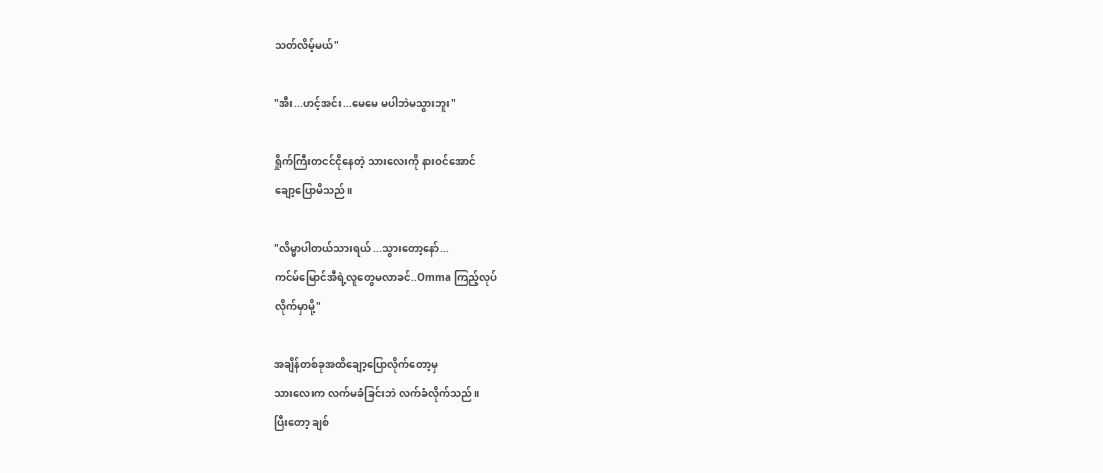သတ်လိမ့်မယ်"

"အီး...ဟင့်အင်း...မေမေ မပါဘဲမသွားဘူး"

ရှိုက်ကြီးတငင်ငိုနေတဲ့ သားလေးကို နားဝင်အောင်
ချော့ပြောမိသည်။

"လိမ္မာပါတယ်သားရယ် ...သွားတော့နော်...
ကင်မ်မြောင်အီရဲ့လူတွေမလာခင်..Omma ကြည့်လုပ်
လိုက်မှာမို့"

အချိန်တစ်ခုအထိချော့ပြောလိုက်တော့မှ
သားလေးက လက်မခံခြင်းဘဲ လက်ခံလိုက်သည်။
ပြီးတော့ ချစ်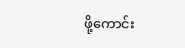ဖို့ကောင်း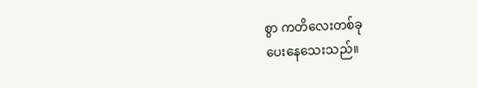စွာ ကတိလေးတစ်ခု
ပေးနေသေးသည်။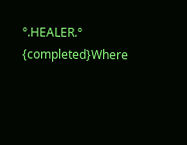°.HEALER.° {completed}Where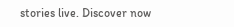stories live. Discover now